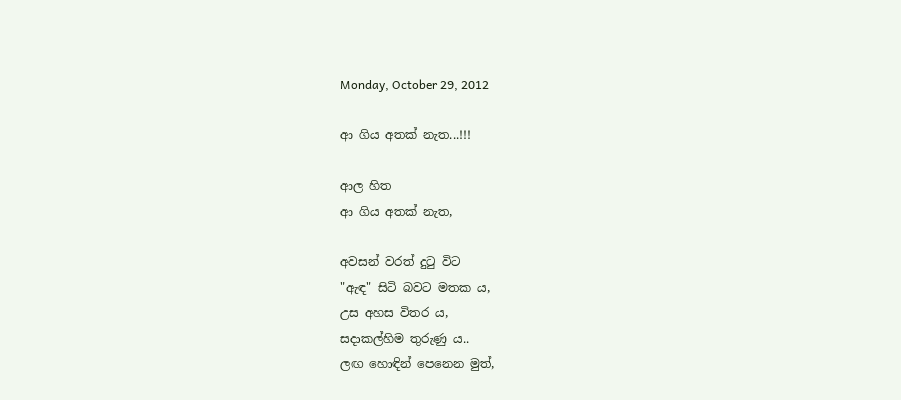Monday, October 29, 2012

ආ ගිය අතක් නැත...!!!

ආල හිත
ආ ගිය අතක් නැත,

අවසන් වරත් දුටු විට
"ඇඳ" සිටි බවට මතක ය,
උස අහස විතර ය,
සදාකල්හිම තුරුණු ය..
ලඟ හොඳින් පෙනෙන මුත්,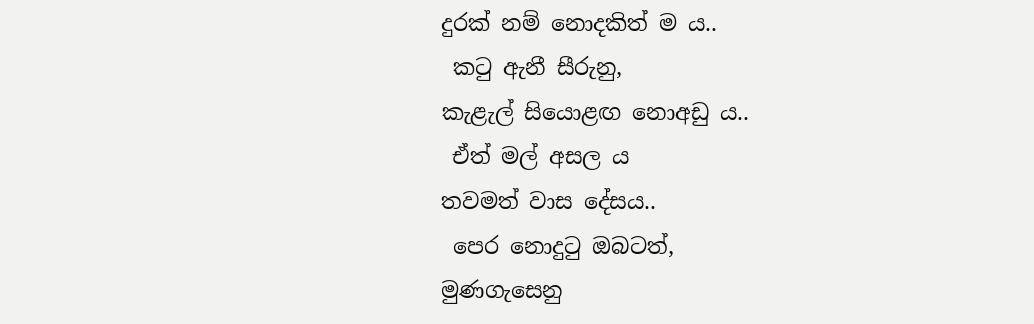දුරක් නම් නොදකිත් ම ය..
 කටු ඇනී සීරුනු,
කැළැල් සියොළඟ නොඅඩු ය..
 ඒත් මල් අසල ය
තවමත් වාස දේසය..
 පෙර නොදුටු ඔබටත්,
මුණගැසෙනු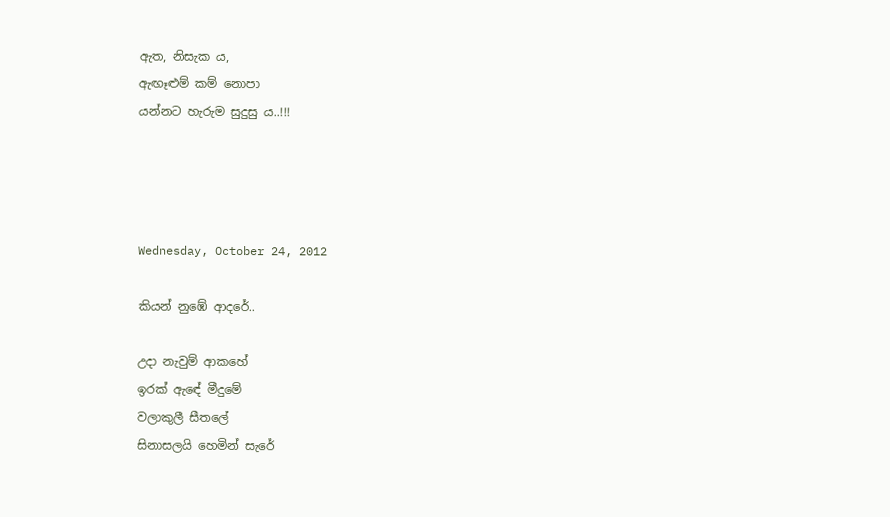ඇත, නිසැක ය,
ඇඟෑළුම් කම් නොපා
යන්නට හැරුම සුදුසු ය..!!!




Wednesday, October 24, 2012

කියන් නුඹේ ආදරේ..

උදා නැවුම් ආකහේ
ඉරක් ඇඳේ මීදුමේ
වලාකුලී සීතලේ
සිනාසලයි හෙමින් සැරේ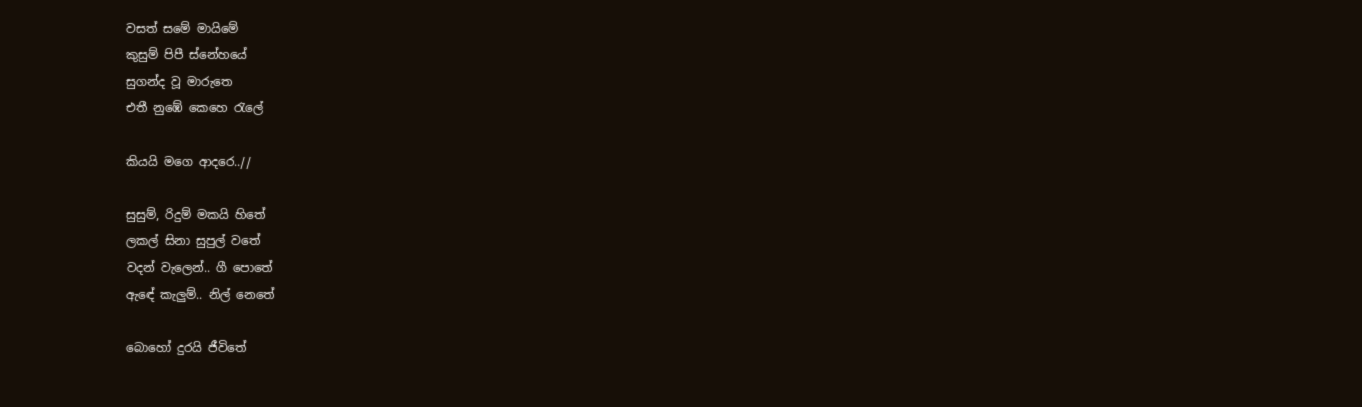වසත් සමේ මායිමේ
කුසුම් පිපී ස්නේහයේ
සුගන්ද වූ මාරුතෙ
එතී නුඹේ කෙහෙ රැලේ

කියයි මගෙ ආදරෙ..//

සුසුම්, රිදුම් මකයි හිතේ
ලකල් සිනා සුපුල් වතේ
වදන් වැලෙන්.. ගී පොතේ
ඇඳේ කැලුම්.. නිල් නෙතේ

බොහෝ දුරයි ජීවිතේ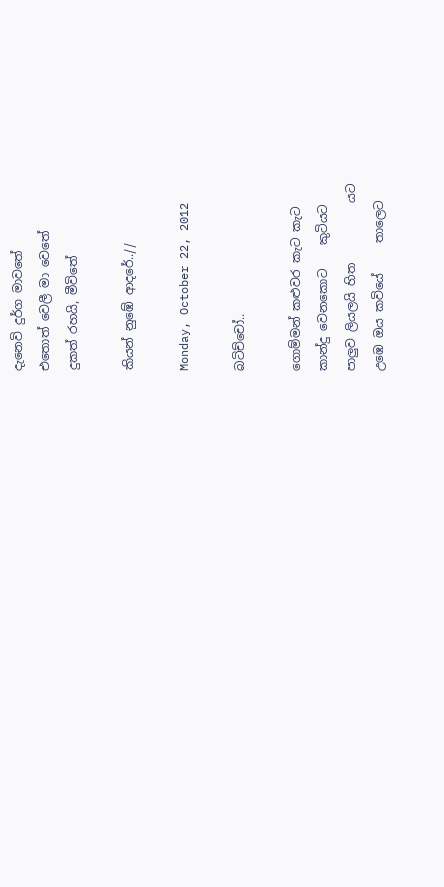දැනෙවි දුර්ග මාවතේ
එතොත් වෙලී මා වෙතේ
දුකත් රහයි, මීවිතේ

කියන් නුඹේ ආදරේ..//

Monday, October 22, 2012

බටිච්චෝ..

ගොම්මන් කළුවර කැට කැට
කාන්දු වෙනකොට    කුටියට
පාලුව ලියලයි හිත          යට
උඹෙ ඔය කවියේ     තාලෙට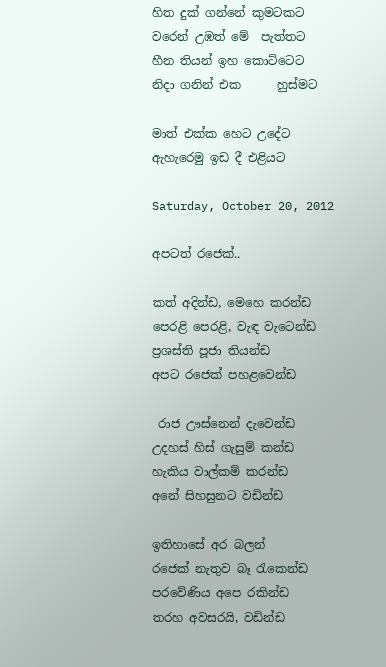හිත දුක් ගන්නේ කුමටකට
වරෙන් උඹත් මේ  පැත්තට
හීන තියන් ඉහ කොට්ටෙට
නිදා ගනින් එක      හුස්මට

මාත් එක්ක හෙට උදේට
ඇහැරෙමු ඉඩ දී එළියට

Saturday, October 20, 2012

අපටත් රජෙක්..

කත් අදින්ඩ, මෙහෙ කරන්ඩ
පෙරළි පෙරළි, වැඳ වැටෙන්ඩ
ප්‍රශස්ති පූජා තියන්ඩ
අපට රජෙක් පහළවෙන්ඩ

 රාජ ඌස්නෙන් දැවෙන්ඩ
උදහස් හිස් ගැසුම් කන්ඩ
හැකිය වාල්කම් කරන්ඩ
අනේ සිහසුනට වඩින්ඩ

ඉතිහාසේ අර බලන්
රජෙක් නැතුව බෑ රැකෙන්ඩ
පරවේණිය අපෙ රකින්ඩ
තරහ අවසරයි, වඩින්ඩ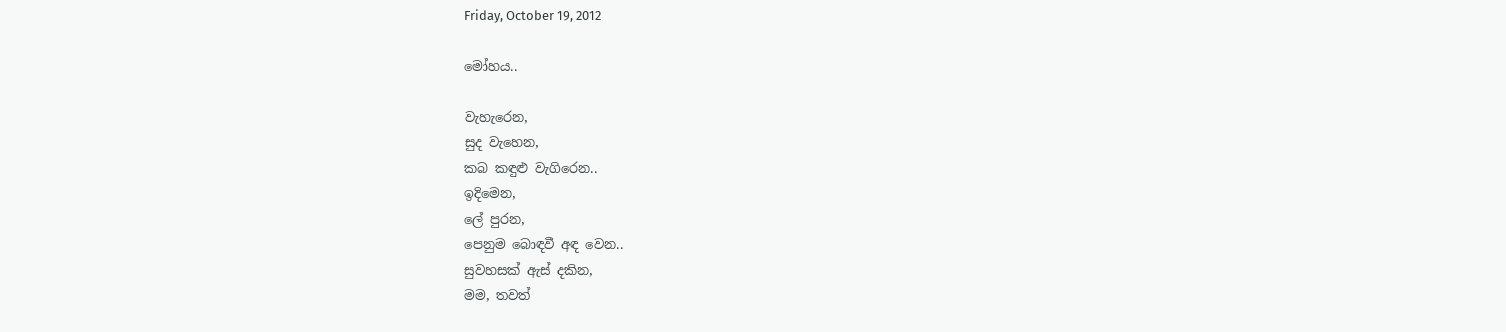Friday, October 19, 2012

මෝහය..

වැහැරෙන,
සුද වැහෙන,
කබ කඳුළු වැගිරෙන..
ඉදිමෙන,
ලේ පුරන,
පෙනුම බොඳවී අඳ වෙන..
සුවහසක් ඇස් දකින,
මම, තවත්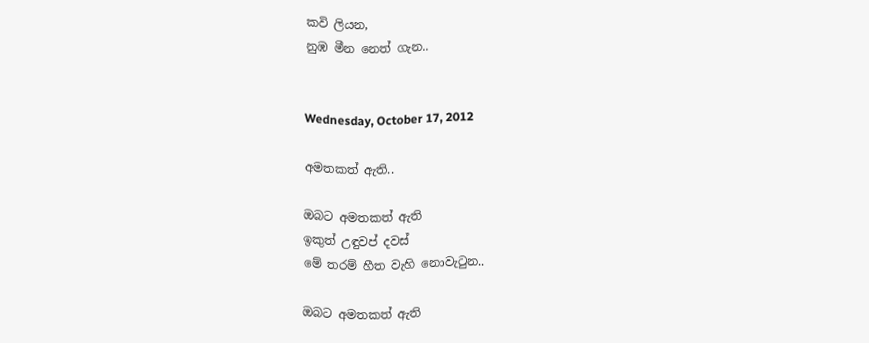කවි ලියන,
නුඹ මීන නෙත් ගැන..


Wednesday, October 17, 2012

අමතකත් ඇති..

ඔබට අමතකත් ඇති
ඉකුත් උඳුවප් දවස්
මේ තරම් හීත වැහි නොවැටුන..

ඔබට අමතකත් ඇති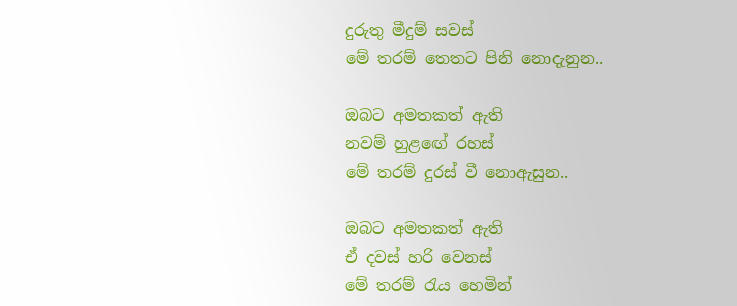දුරුතු මීදුම් සවස්
මේ තරම් තෙතට පිනි නොදැනුන..

ඔබට අමතකත් ඇති
නවම් හුළඟේ රහස්
මේ තරම් දුරස් වී නොඇසුන..

ඔබට අමතකත් ඇති
ඒ දවස් හරි වෙනස්
මේ තරම් රැය හෙමින්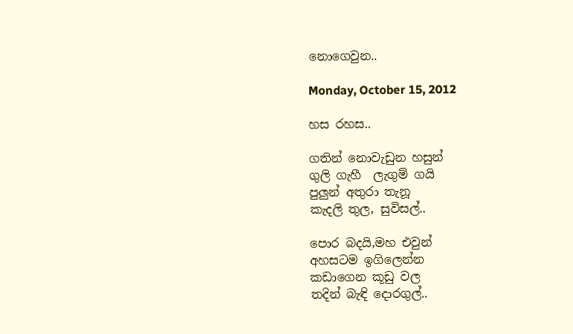නොගෙවුන..

Monday, October 15, 2012

හස රහස..

ගතින් නොවැඩුන හසුන්
ගුලි ගැහී  ලැගුම් ගයි
පුලුන් අතුරා තැනූ
කැදලි තුල, සුවිසල්..

පොර බදයි,මහ එවුන්
අහසටම ඉගිලෙන්න
කඩාගෙන කූඩු වල
තදින් බැඳි දොරගුල්..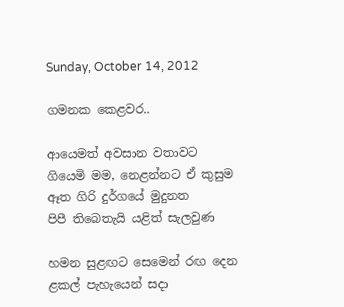Sunday, October 14, 2012

ගමනක කෙළවර..

ආයෙමත් අවසාන වතාවට
ගියෙමි මම, නෙළන්නට ඒ කුසුම
ඈත ගිරි දුර්ගයේ මුදුනත
පිපී තිබෙතැයි යළිත් සැලවුණ

හමන සුළඟට සෙමෙන් රඟ දෙන
ළකල් පැහැයෙන් සදා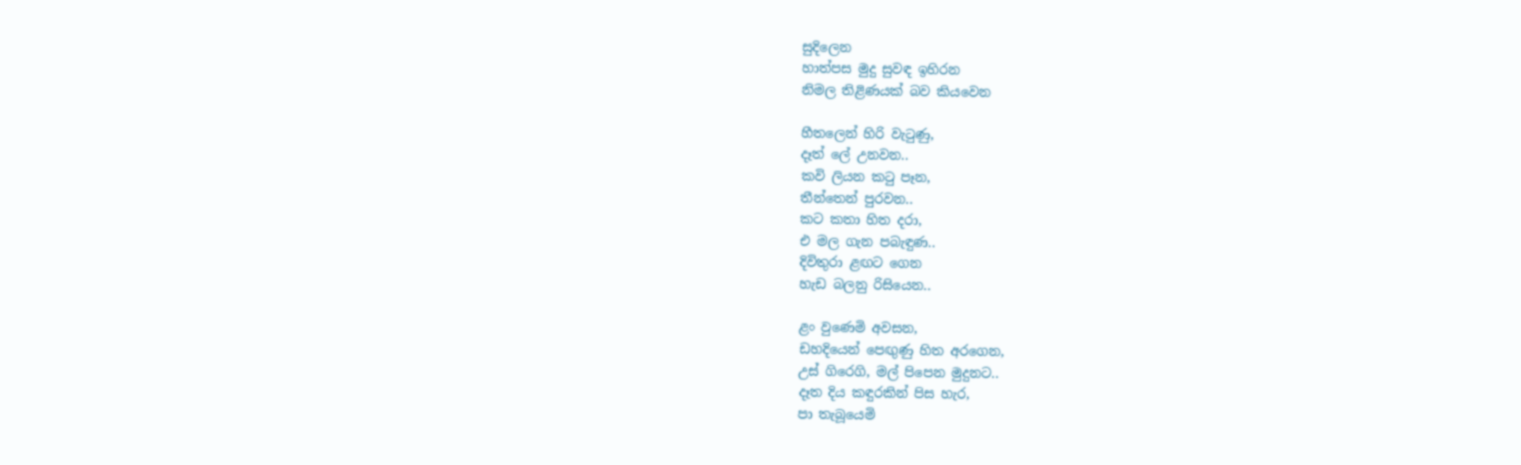සුදිලෙන
හාත්පස මුදු සුවඳ ඉහිරන
නිමල තිළිණයක් බව කියවෙන

හීතලෙන් හිරි වැටුණු,
දෑත් ලේ උනවන..
කවි ලියන කටු පෑන,
තීන්තෙන් පුරවන..
කට කතා හිත දරා,
එ මල ගැන පබැඳුණ..
දිවිතුරා ළඟට ගෙන
හැඩ බලනු රිසියෙන..

ළං වුණෙමි අවසන,
ඩහදියෙන් පෙඟුණු හිත අරගෙන,
උස් ගිරෙගි, මල් පිපෙන මුදුනට..
දෑත දිය කඳුරකින් පිස හැර,
පා තැබූයෙමි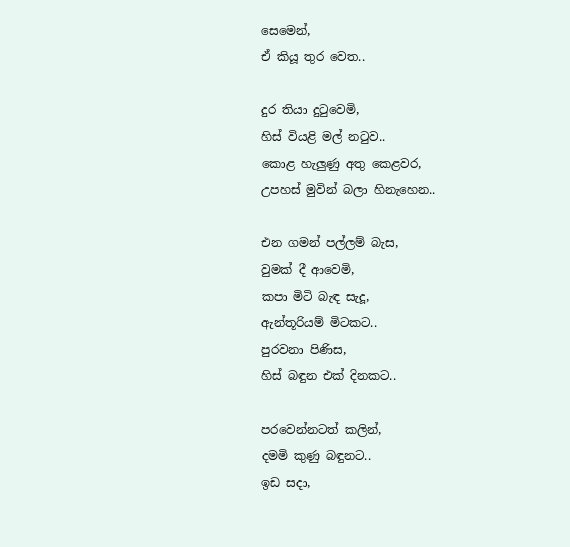සෙමෙන්,
ඒ කියූ තුර වෙත..

දුර තියා දුටුවෙමි,
හිස් වියළි මල් නටුව..
කොළ හැලුණු අතු කෙළවර,
උපහස් මුවින් බලා හිනැහෙන..

එන ගමන් පල්ලම් බැස,
වුමක් දී ආවෙමි,
කපා මිටි බැඳ සැදූ,
ඇන්තූරියම් මිටකට..
පුරවනා පිණිස,
හිස් බඳුන එක් දිනකට..

පරවෙන්නටත් කලින්,
දමමි කුණු බඳුනට..
ඉඩ සදා,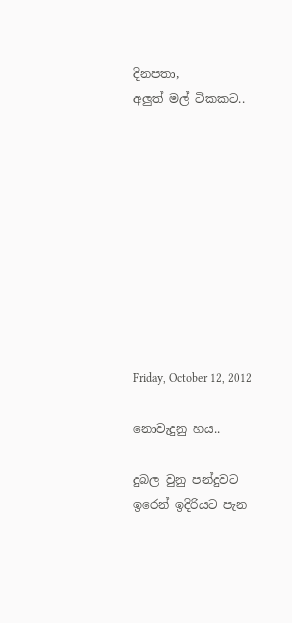දිනපතා,
අලුත් මල් ටිකකට..










Friday, October 12, 2012

නොවැදුනු හය..

දුබල වුනු පන්දුවට
ඉරෙන් ඉදිරියට පැන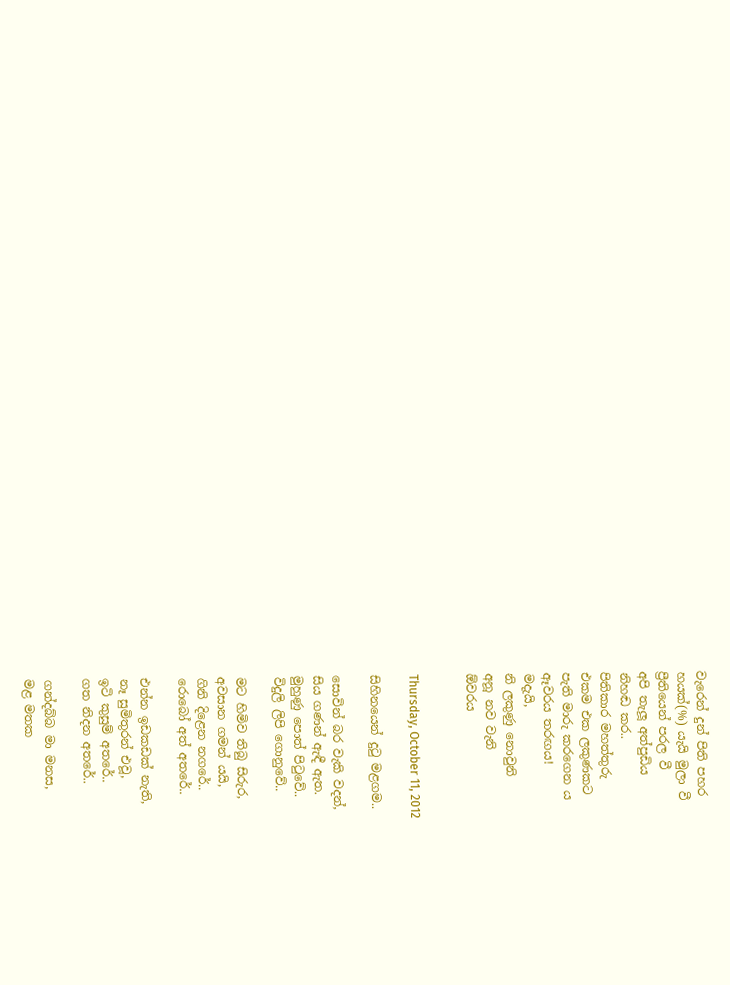වැරෙන් දුන් පිති පහර
හයක්(%) යැයි මුලා වී
ප්‍රීතියෙන් පරල වී
අපි තැලූ අත්පුඩිය
නිහඬ කර..
පිතිකාර මහත්තුරු
එකම එක ලකුණකට
පැති මාරු කරගෙන ය
ඈවරය තරඟය!
මදැයි,
නි ලකුණු නොවුනි
අනූ නව වැනි
ඕවරය


Thursday, October 11, 2012

සිහිනයෙන් දුටු මළගම..

සොවින් බර වැකි වදන්,
සිය ගණන් ඇඳී ඇත.
මුහුණු පොත් පිටුවේ..
විදුලි ලිපි ගොනුවේ..

මට හිමිව තිබු සිරුර,
අවසාන ගමන් යයි,
ගිනි දිළෙන නගරේ..
රොබෝ අත් අතරේ..

එන්න ඉඩකඩක් නැති,
නෑ සුමිතුරන් එවූ,
ඉටි කුසුම් අතරේ..
ගත නිදන අතරේ..

ගන්දබ්බ මා මනස,
මළ මතක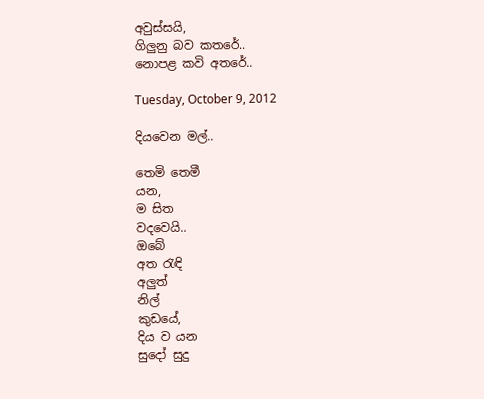අවුස්සයි,
ගිලුනු බව කතරේ..
නොපළ කවි අතරේ..

Tuesday, October 9, 2012

දියවෙන මල්..

තෙමි තෙමී
යන,
ම සිත
වදවෙයි..
ඔබේ
අත රැඳි
අලුත්
නිල්
කුඩයේ,
දිය ව යන
සුදෝ සුදු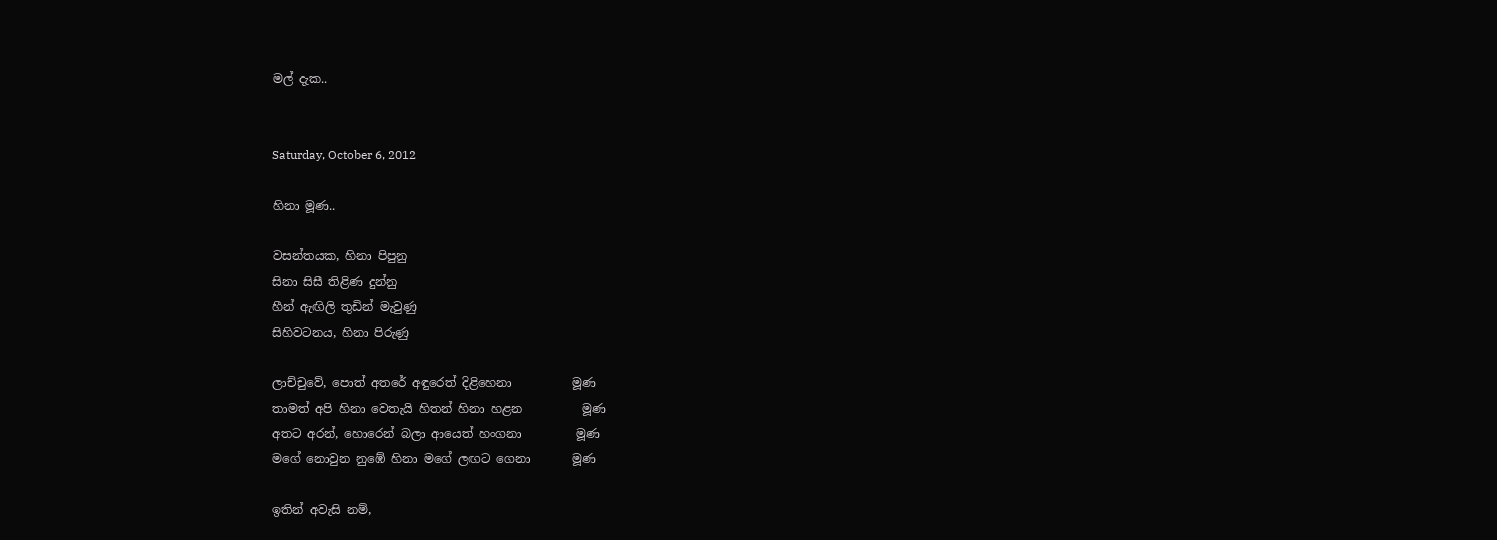මල් දැක..


Saturday, October 6, 2012

හිනා මූණ..

වසන්තයක, හිනා පිපුනු
සිනා සිසී තිළිණ දුන්නු
හීන් ඇඟිලි තුඩින් මැවුණු
සිහිවටනය, හිනා පිරුණු

ලාච්චුවේ, පොත් අතරේ අඳුරෙත් දිළිහෙනා          මූණ
තාමත් අපි හිනා වෙතැයි හිතන් හිනා හළන          මූණ
අතට අරන්, හොරෙන් බලා ආයෙත් හංගනා         මූණ
මගේ නොවුන නුඹේ හිනා මගේ ලඟට ගෙනා       මූණ

ඉතින් අවැසි නම්,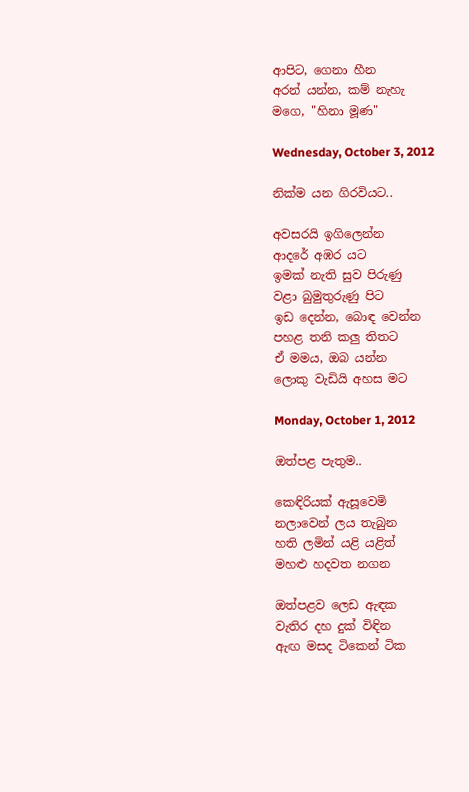ආපිට, ගෙනා හීන
අරන් යන්න, කම් නැහැ
මගෙ, "හිනා මූණ"

Wednesday, October 3, 2012

නික්ම යන ගිරවියට..

අවසරයි ඉගිලෙන්න
ආදරේ අඹර යට
ඉමක් නැති සුව පිරුණු
වළා බුමුතුරුණු පිට
ඉඩ දෙන්න, බොඳ වෙන්න
පහළ තනි කලු තිතට
ඒ මමය, ඔබ යන්න
ලොකු වැඩියි අහස මට

Monday, October 1, 2012

ඔත්පළ පැතුම..

කෙඳිරියක් ඇසූවෙමි
නලාවෙන් ලය තැබුන
හති ලමින් යළි යළිත්
මහළු හදවත නගන

ඔත්පළව ලෙඩ ඇඳක
වැතිර දහ දුක් විඳින
ඇඟ මසද ටිකෙන් ටික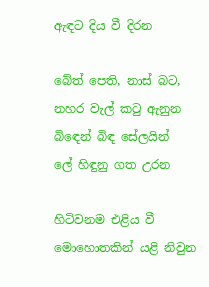ඇඳට දිය වී දිරන

බේත් පෙති, නාස් බට,
නහර වැල් කටු ඇනුන
බිඳෙන් බිඳ සේලයින්
ලේ හිඳුනු ගත උරන

හිටිවනම එළිය වී
මොහොතකින් යළි නිවුන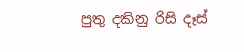පුතු දකිනු රිසි දෑස්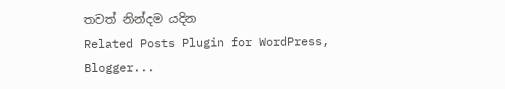තවත් නින්දම යදින
Related Posts Plugin for WordPress, Blogger...